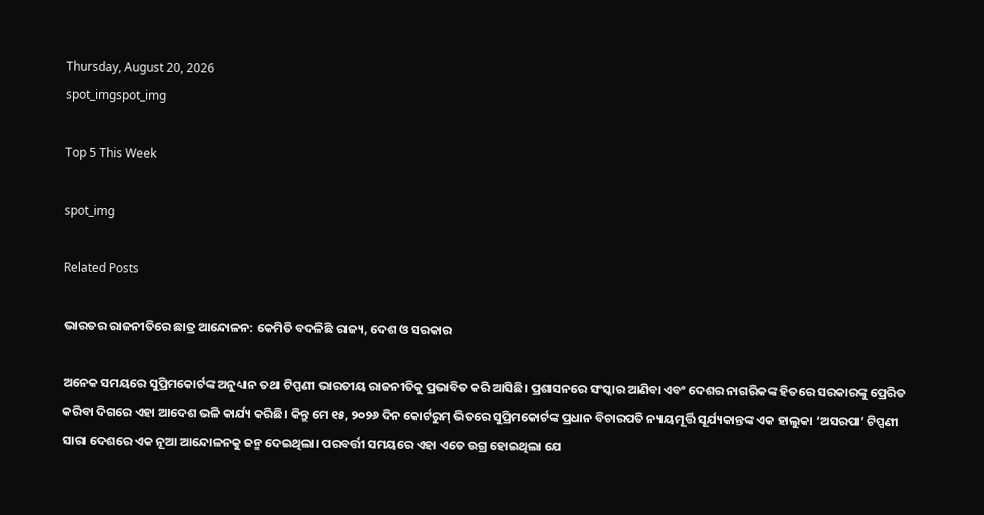Thursday, August 20, 2026
spot_imgspot_img

Top 5 This Week

spot_img

Related Posts

ଭାରତର ରାଜନୀତିରେ ଛାତ୍ର ଆନ୍ଦୋଳନ: କେମିତି ବଦଳିଛି ରାଜ୍ୟ, ଦେଶ ଓ ସରକାର

ଅନେକ ସମୟରେ ସୁପ୍ରିମକୋର୍ଟଙ୍କ ଅନୁଧ୍ୟାନ ତଥା ଟିପ୍ପଣୀ ଭାରତୀୟ ରାଜନୀତିକୁ ପ୍ରଭାବିତ କରି ଆସିଛି। ପ୍ରଶାସନରେ ସଂସ୍କାର ଆଣିବା ଏବଂ ଦେଶର ନାଗରିକଙ୍କ ହିତରେ ସରକାରଙ୍କୁ ପ୍ରେରିତ କରିବା ଦିଗରେ ଏହା ଆଦେଶ ଭଳି କାର୍ଯ୍ୟ କରିଛି। କିନ୍ତୁ ମେ ୧୫, ୨୦୨୬ ଦିନ କୋର୍ଟରୁମ୍‍ ଭିତରେ ସୁପ୍ରିମକୋର୍ଟଙ୍କ ପ୍ରଧାନ ବିଚାରପତି ନ୍ୟାୟମୂର୍ତ୍ତି ସୂର୍ଯ୍ୟକାନ୍ତଙ୍କ ଏକ ହାଲୁକା ‘ଅସରପା’ ଟିପ୍ପଣୀ ସାରା ଦେଶରେ ଏକ ନୂଆ ଆନ୍ଦୋଳନକୁ ଜନ୍ମ ଦେଇଥିଲା। ପରବର୍ତ୍ତୀ ସମୟରେ ଏହା ଏତେ ଉଗ୍ର ହୋଇଥିଲା ଯେ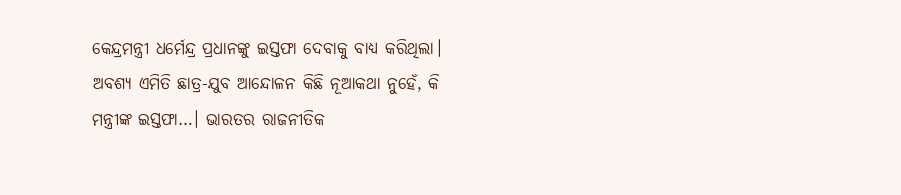କେନ୍ଦ୍ରମନ୍ତ୍ରୀ ଧର୍ମେନ୍ଦ୍ର ପ୍ରଧାନଙ୍କୁ ଇସ୍ତଫା ଦେବାକୁ ବାଧ୍ୟ କରିଥିଲା। ଅବଶ୍ୟ ଏମିତି ଛାତ୍ର-ଯୁବ ଆନ୍ଦୋଳନ କିଛି ନୂଆକଥା ନୁହେଁ, କି ମନ୍ତ୍ରୀଙ୍କ ଇସ୍ତଫା…। ଭାରତର ରାଜନୀତିକ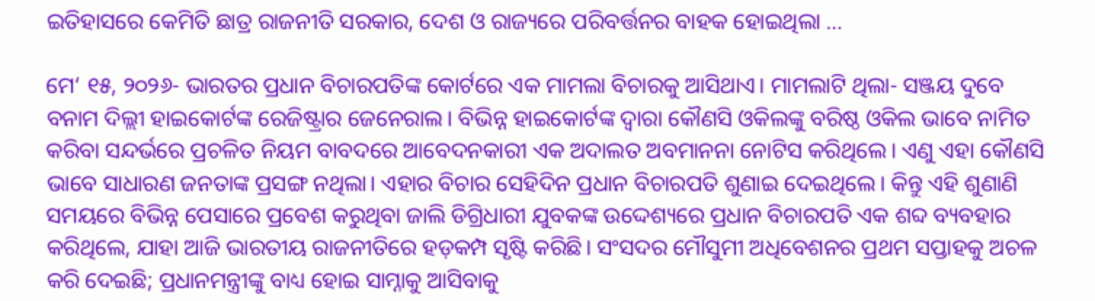ଇତିହାସରେ କେମିତି ଛାତ୍ର ରାଜନୀତି ସରକାର, ଦେଶ ଓ ରାଜ୍ୟରେ ପରିବର୍ତ୍ତନର ବାହକ ହୋଇଥିଲା …

ମେ‘ ୧୫, ୨୦୨୬- ଭାରତର ପ୍ରଧାନ ବିଚାରପତିଙ୍କ କୋର୍ଟରେ ଏକ ମାମଲା ବିଚାରକୁ ଆସିଥାଏ। ମାମଲାଟି ଥିଲା- ସଞ୍ଜୟ ଦୁବେ ବନାମ ଦିଲ୍ଲୀ ହାଇକୋର୍ଟଙ୍କ ରେଜିଷ୍ଟ୍ରାର ଜେନେରାଲ। ବିଭିନ୍ନ ହାଇକୋର୍ଟଙ୍କ ଦ୍ୱାରା କୌଣସି ଓକିଲଙ୍କୁ ବରିଷ୍ଠ ଓକିଲ ଭାବେ ନାମିତ କରିବା ସନ୍ଦର୍ଭରେ ପ୍ରଚଳିତ ନିୟମ ବାବଦରେ ଆବେଦନକାରୀ ଏକ ଅଦାଲତ ଅବମାନନା ନୋଟିସ କରିଥିଲେ। ଏଣୁ ଏହା କୌଣସି ଭାବେ ସାଧାରଣ ଜନତାଙ୍କ ପ୍ରସଙ୍ଗ ନଥିଲା। ଏହାର ବିଚାର ସେହିଦିନ ପ୍ରଧାନ ବିଚାରପତି ଶୁଣାଇ ଦେଇଥିଲେ। କିନ୍ତୁ ଏହି ଶୁଣାଣି ସମୟରେ ବିଭିନ୍ନ ପେସାରେ ପ୍ରବେଶ କରୁଥିବା ଜାଲି ଡିଗ୍ରିଧାରୀ ଯୁବକଙ୍କ ଉଦ୍ଦେଶ୍ୟରେ ପ୍ରଧାନ ବିଚାରପତି ଏକ ଶବ୍ଦ ବ୍ୟବହାର କରିଥିଲେ, ଯାହା ଆଜି ଭାରତୀୟ ରାଜନୀତିରେ ହଡ଼କମ୍ପ ସୃଷ୍ଟି କରିଛି। ସଂସଦର ମୌସୁମୀ ଅଧିବେଶନର ପ୍ରଥମ ସପ୍ତାହକୁ ଅଚଳ କରି ଦେଇଛି; ପ୍ରଧାନମନ୍ତ୍ରୀଙ୍କୁ ବାଧ୍ୟ ହୋଇ ସାମ୍ନାକୁ ଆସିବାକୁ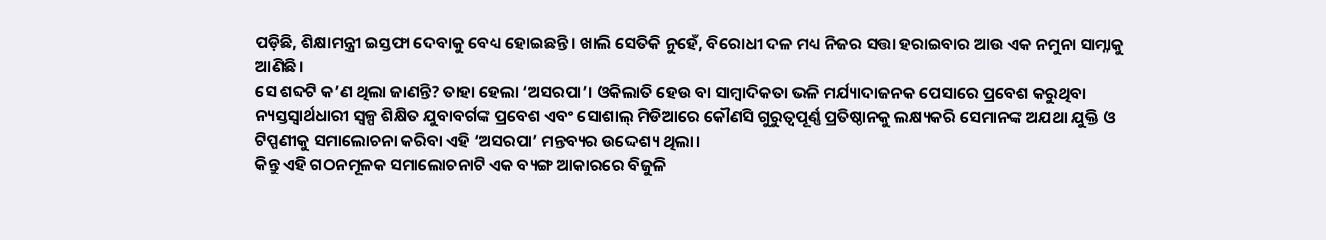ପଡ଼ିଛି, ଶିକ୍ଷାମନ୍ତ୍ରୀ ଇସ୍ତଫା ଦେବାକୁ ବେଧ୍ୟ ହୋଇଛନ୍ତି। ଖାଲି ସେତିକି ନୁହେଁ, ବିରୋଧୀ ଦଳ ମଧ୍ୟ ନିଜର ସତ୍ତା ହରାଇବାର ଆଉ ଏକ ନମୁନା ସାମ୍ନାକୁ ଆଣିଛି।
ସେ ଶବ୍ଦଟି କ’ଣ ଥିଲା ଜାଣନ୍ତି? ତାହା ହେଲା ‘ଅସରପା’। ଓକିଲାତି ହେଉ ବା ସାମ୍ବାଦିକତା ଭଳି ମର୍ଯ୍ୟାଦାଜନକ ପେସାରେ ପ୍ରବେଶ କରୁଥିବା ନ୍ୟସ୍ତସ୍ୱାର୍ଥଧାରୀ ସ୍ୱଳ୍ପ ଶିକ୍ଷିତ ଯୁବାବର୍ଗଙ୍କ ପ୍ରବେଶ ଏବଂ ସୋଶାଲ୍‍ ମିଡିଆରେ କୌଣସି ଗୁରୁତ୍ୱପୂର୍ଣ୍ଣ ପ୍ରତିଷ୍ଠାନକୁ ଲକ୍ଷ୍ୟକରି ସେମାନଙ୍କ ଅଯଥା ଯୁକ୍ତି ଓ ଟିପ୍ପଣୀକୁ ସମାଲୋଚନା କରିବା ଏହି ‘ଅସରପା’ ମନ୍ତବ୍ୟର ଉଦ୍ଦେଶ୍ୟ ଥିଲା।
କିନ୍ତୁ ଏହି ଗଠନମୂଳକ ସମାଲୋଚନାଟି ଏକ ବ୍ୟଙ୍ଗ ଆକାରରେ ବିଜୁଳି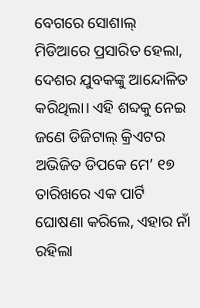ବେଗରେ ସୋଶାଲ୍‍ ମିଡିଆରେ ପ୍ରସାରିତ ହେଲା, ଦେଶର ଯୁବକଙ୍କୁ ଆନ୍ଦୋଳିତ କରିଥିଲା। ଏହି ଶବ୍ଦକୁ ନେଇ ଜଣେ ଡିଜିଟାଲ୍‍ କ୍ରିଏଟର ଅଭିଜିତ ଡିପକେ ମେ’ ୧୭ ତାରିଖରେ ଏକ ପାର୍ଟି ଘୋଷଣା କରିଲେ, ଏହାର ନାଁ ରହିଲା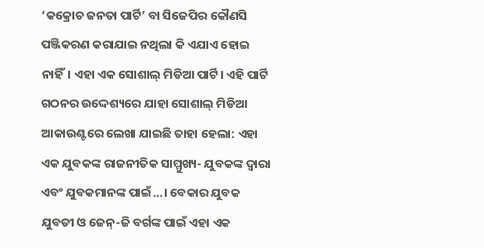‘କକ୍ରୋଚ ଜନତା ପାର୍ଟି’ ବା ସିଜେପିର କୌଣସି ପଞ୍ଜିକରଣ କରାଯାଇ ନଥିଲା କି ଏଯାଏ ହୋଇ ନାହିଁ। ଏହା ଏକ ସୋଶାଲ୍‍ ମିଡିଆ ପାର୍ଟି। ଏହି ପାର୍ଟି ଗଠନର ଉଦ୍ଦେଶ୍ୟରେ ଯାହା ସୋଶାଲ୍‍ ମିଡିଆ ଆକାଉଣ୍ଟରେ ଲେଖା ଯାଇଛି ତାହା ହେଲା: ଏହା ଏକ ଯୁବକଙ୍କ ରାଜନୀତିକ ସାମ୍ମୁଖ୍ୟ- ଯୁବକଙ୍କ ଦ୍ୱାରା ଏବଂ ଯୁବକମାନଙ୍କ ପାଇଁ…। ବେକାର ଯୁବକ ଯୁବତୀ ଓ ଜେନ୍‍-ଜି ବର୍ଗଙ୍କ ପାଇଁ ଏହା ଏକ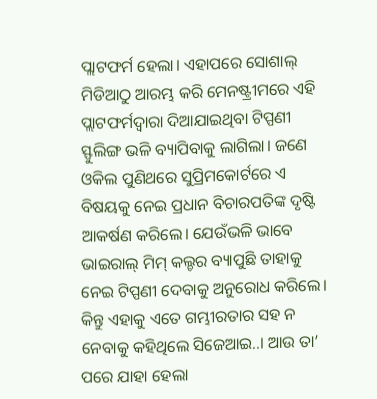ପ୍ଲାଟଫର୍ମ ହେଲା। ଏହାପରେ ସୋଶାଲ୍‍ ମିଡିଆଠୁ ଆରମ୍ଭ କରି ମେନଷ୍ଟ୍ରୀମରେ ଏହି ପ୍ଲାଟଫର୍ମଦ୍ୱାରା ଦିଆଯାଇଥିବା ଟିପ୍ପଣୀ ସ୍ଫୁଲିଙ୍ଗ ଭଳି ବ୍ୟାପିବାକୁ ଲାଗିଲା। ଜଣେ ଓକିଲ ପୁଣିଥରେ ସୁପ୍ରିମକୋର୍ଟରେ ଏ ବିଷୟକୁ ନେଇ ପ୍ରଧାନ ବିଚାରପତିଙ୍କ ଦୃଷ୍ଟି ଆକର୍ଷଣ କରିଲେ। ଯେଉଁଭଳି ଭାବେ ଭାଇରାଲ୍‍ ମିମ୍‍ କଲ୍ଚର ବ୍ୟାପୁଛି ତାହାକୁ ନେଇ ଟିପ୍ପଣୀ ଦେବାକୁ ଅନୁରୋଧ କରିଲେ। କିନ୍ତୁ ଏହାକୁ ଏତେ ଗମ୍ଭୀରତାର ସହ ନ ନେବାକୁ କହିଥିଲେ ସିଜେଆଇ..। ଆଉ ତା’ ପରେ ଯାହା ହେଲା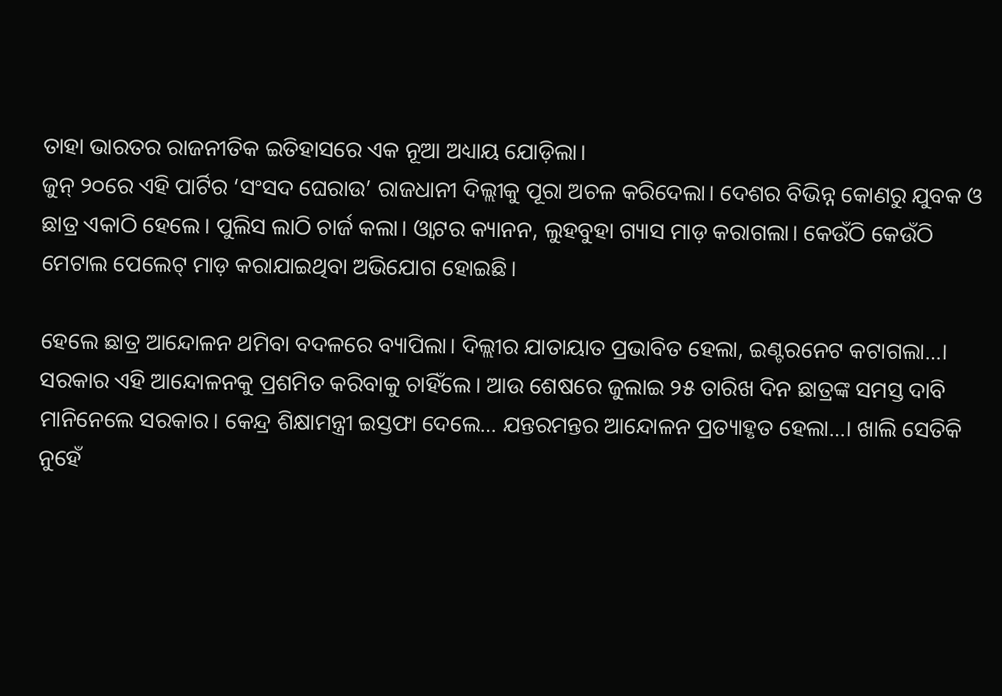ତାହା ଭାରତର ରାଜନୀତିକ ଇତିହାସରେ ଏକ ନୂଆ ଅଧ୍ୟାୟ ଯୋଡ଼ିଲା।
ଜୁନ୍‍ ୨୦ରେ ଏହି ପାର୍ଟିର ‘ସଂସଦ ଘେରାଉ’ ରାଜଧାନୀ ଦିଲ୍ଲୀକୁ ପୂରା ଅଚଳ କରିଦେଲା। ଦେଶର ବିଭିନ୍ନ କୋଣରୁ ଯୁବକ ଓ ଛାତ୍ର ଏକାଠି ହେଲେ। ପୁଲିସ ଲାଠି ଚାର୍ଜ କଲା। ଓ୍ୱାଟର କ୍ୟାନନ, ଲୁହବୁହା ଗ୍ୟାସ ମାଡ଼ କରାଗଲା। କେଉଁଠି କେଉଁଠି ମେଟାଲ ପେଲେଟ୍‍ ମାଡ଼ କରାଯାଇଥିବା ଅଭିଯୋଗ ହୋଇଛି।

ହେଲେ ଛାତ୍ର ଆନ୍ଦୋଳନ ଥମିବା ବଦଳରେ ବ୍ୟାପିଲା। ଦିଲ୍ଲୀର ଯାତାୟାତ ପ୍ରଭାବିତ ହେଲା, ଇଣ୍ଟରନେଟ କଟାଗଲା…। ସରକାର ଏହି ଆନ୍ଦୋଳନକୁ ପ୍ରଶମିତ କରିବାକୁ ଚାହିଁଲେ। ଆଉ ଶେଷରେ ଜୁଲାଇ ୨୫ ତାରିଖ ଦିନ ଛାତ୍ରଙ୍କ ସମସ୍ତ ଦାବି ମାନିନେଲେ ସରକାର। କେନ୍ଦ୍ର ଶିକ୍ଷାମନ୍ତ୍ରୀ ଇସ୍ତଫା ଦେଲେ… ଯନ୍ତରମନ୍ତର ଆନ୍ଦୋଳନ ପ୍ରତ୍ୟାହୃତ ହେଲା…। ଖାଲି ସେତିକି ନୁହେଁ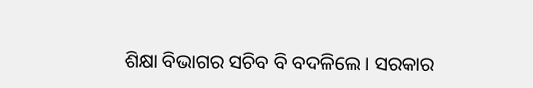ଶିକ୍ଷା ବିଭାଗର ସଚିବ ବି ବଦଳିଲେ। ସରକାର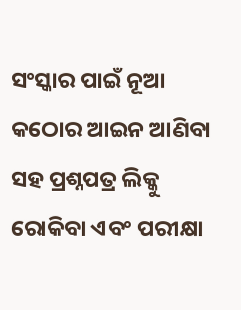ସଂସ୍କାର ପାଇଁ ନୂଆ କଠୋର ଆଇନ ଆଣିବା ସହ ପ୍ରଶ୍ନପତ୍ର ଲିକ୍କୁ ରୋକିବା ଏବଂ ପରୀକ୍ଷା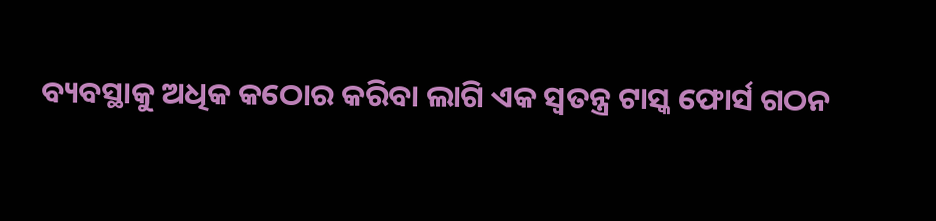ବ୍ୟବସ୍ଥାକୁ ଅଧିକ କଠୋର କରିବା ଲାଗି ଏକ ସ୍ୱତନ୍ତ୍ର ଟାସ୍କ ଫୋର୍ସ ଗଠନ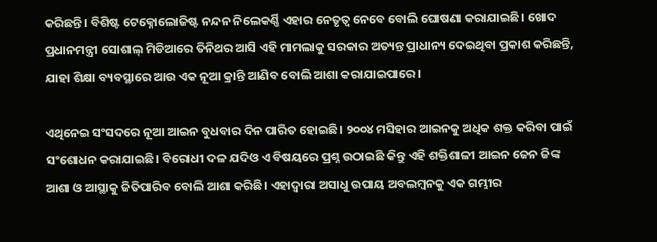କରିଛନ୍ତି। ବିଶିଷ୍ଟ ଟେକ୍ନୋଲୋଜିଷ୍ଟ ନନ୍ଦନ ନିଲେକର୍ଣ୍ଣି ଏହାର ନେତୃତ୍ୱ ନେବେ ବୋଲି ଘୋଷଣା କରାଯାଇଛି। ଖୋଦ ପ୍ରଧାନମନ୍ତ୍ରୀ ସୋଶାଲ୍‍ ମିଡିଆରେ ତିନିଥର ଆସି ଏହି ମାମଲାକୁ ସରକାର ଅତ୍ୟନ୍ତ ପ୍ରାଧାନ୍ୟ ଦେଇଥିବା ପ୍ରକାଶ କରିଛନ୍ତି, ଯାହା ଶିକ୍ଷା ବ୍ୟବସ୍ଥାରେ ଆଉ ଏକ ନୂଆ କ୍ରାନ୍ତି ଆଣିବ ବୋଲି ଆଶା କରାଯାଇପାରେ।

ଏଥିନେଇ ସଂସଦରେ ନୂଆ ଆଇନ ବୁଧବାର ଦିନ ପାରିତ ହୋଇଛି। ୨୦୦୪ ମସିହାର ଆଇନକୁ ଅଧିକ ଶକ୍ତ କରିବା ପାଇଁ ସଂଶୋଧନ କରାଯାଇଛି। ବିରୋଧୀ ଦଳ ଯଦିଓ ଏ ବିଷୟରେ ପ୍ରଶ୍ନ ଉଠାଇଛି କିନ୍ତୁ ଏହି ଶକ୍ତିଶାଳୀ ଆଇନ ଜେନ ଜିଙ୍କ ଆଶା ଓ ଆସ୍ଥାକୁ ଜିତିପାରିବ ବୋଲି ଆଶା କରିଛି। ଏହାଦ୍ୱାରା ଅସାଧୁ ଉପାୟ ଅବଲମ୍ବନକୁ ଏକ ଗମ୍ଭୀର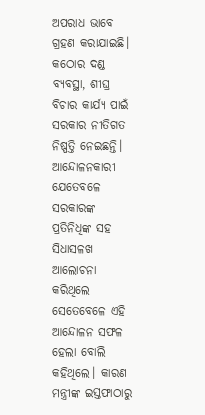ଅପରାଧ ଭାବେ ଗ୍ରହଣ କରାଯାଇଛି। କଠୋର ଦଣ୍ଡ ବ୍ୟବସ୍ଥା, ଶୀଘ୍ର ବିଚାର କାର୍ଯ୍ୟ ପାଇଁ ସରକାର ନୀତିଗତ ନିଷ୍ପତ୍ତି ନେଇଛନ୍ତି।
ଆନ୍ଦୋଳନକାରୀ ଯେତେବଳେ ସରକାରଙ୍କ ପ୍ରତିନିଧିଙ୍କ ସହ ସିଧାସଳଖ ଆଲୋଚନା କରିଥିଲେ ସେତେବେଳେ ଏହି ଆନ୍ଦୋଳନ ସଫଳ ହେଲା ବୋଲି କହିଥିଲେ। କାରଣ ମନ୍ତ୍ରୀଙ୍କ ଇସ୍ତଫାଠାରୁ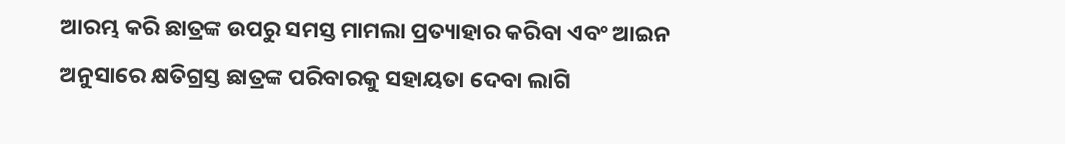ଆରମ୍ଭ କରି ଛାତ୍ରଙ୍କ ଉପରୁ ସମସ୍ତ ମାମଲା ପ୍ରତ୍ୟାହାର କରିବା ଏବଂ ଆଇନ ଅନୁସାରେ କ୍ଷତିଗ୍ରସ୍ତ ଛାତ୍ରଙ୍କ ପରିବାରକୁ ସହାୟତା ଦେବା ଲାଗି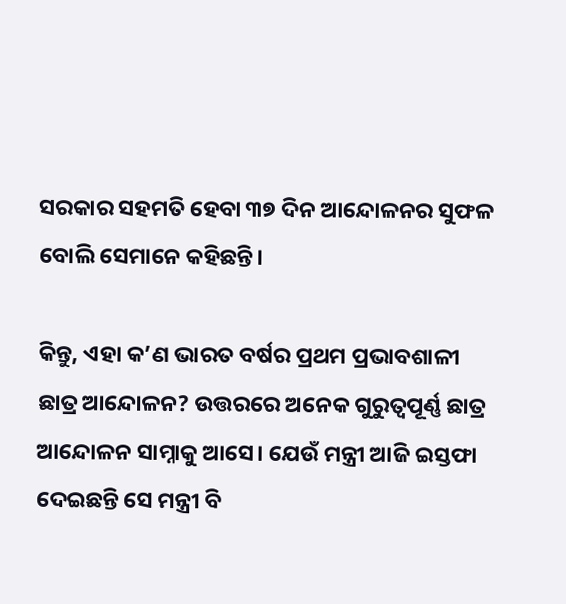ସରକାର ସହମତି ହେବା ୩୭ ଦିନ ଆନ୍ଦୋଳନର ସୁଫଳ ବୋଲି ସେମାନେ କହିଛନ୍ତି।

କିନ୍ତୁ, ଏହା କ’ଣ ଭାରତ ବର୍ଷର ପ୍ରଥମ ପ୍ରଭାବଶାଳୀ ଛାତ୍ର ଆନ୍ଦୋଳନ? ଉତ୍ତରରେ ଅନେକ ଗୁରୁତ୍ୱପୂର୍ଣ୍ଣ ଛାତ୍ର ଆନ୍ଦୋଳନ ସାମ୍ନାକୁ ଆସେ। ଯେଉଁ ମନ୍ତ୍ରୀ ଆଜି ଇସ୍ତଫା ଦେଇଛନ୍ତି ସେ ମନ୍ତ୍ରୀ ବି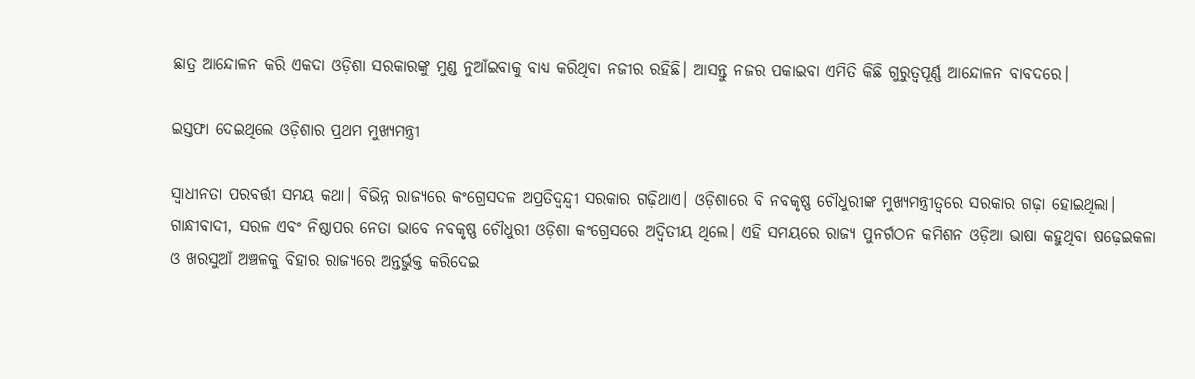ଛାତ୍ର ଆନ୍ଦୋଳନ କରି ଏକଦା ଓଡ଼ିଶା ସରକାରଙ୍କୁ ମୁଣ୍ଡ ନୁଆଁଇବାକୁ ବାଧ୍ୟ କରିଥିବା ନଜୀର ରହିଛି। ଆସନ୍ତୁ ନଜର ପକାଇବା ଏମିତି କିଛି ଗୁରୁତ୍ୱପୂର୍ଣ୍ଣ ଆନ୍ଦୋଳନ ବାବଦରେ।

ଇସ୍ତଫା ଦେଇଥିଲେ ଓଡ଼ିଶାର ପ୍ରଥମ ମୁଖ୍ୟମନ୍ତ୍ରୀ

ସ୍ୱାଧୀନତା ପରବର୍ତ୍ତୀ ସମୟ କଥା। ବିଭିନ୍ନ ରାଜ୍ୟରେ କଂଗ୍ରେସଦଳ ଅପ୍ରତିଦ୍ୱନ୍ଦ୍ୱୀ ସରକାର ଗଢ଼ିଥାଏ। ଓଡ଼ିଶାରେ ବି ନବକୃଷ୍ଣ ଚୌଧୁରୀଙ୍କ ମୁଖ୍ୟମନ୍ତ୍ରୀତ୍ୱରେ ସରକାର ଗଢ଼ା ହୋଇଥିଲା। ଗାନ୍ଧୀବାଦୀ, ସରଳ ଏବଂ ନିଷ୍ଠାପର ନେତା ଭାବେ ନବକୃଷ୍ଣ ଚୌଧୁରୀ ଓଡ଼ିଶା କଂଗ୍ରେସରେ ଅଦ୍ୱିତୀୟ ଥିଲେ। ଏହି ସମୟରେ ରାଜ୍ୟ ପୁନର୍ଗଠନ କମିଶନ ଓଡ଼ିଆ ଭାଷା କହୁଥିବା ଷଢ଼େଇକଳା ଓ ଖରସୁଆଁ ଅଞ୍ଚଳକୁ ବିହାର ରାଜ୍ୟରେ ଅନ୍ତର୍ଭୁକ୍ତ କରିଦେଇ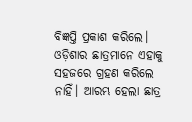ବିଜ୍ଞପ୍ତି ପ୍ରକାଶ କରିଲେ।
ଓଡ଼ିଶାର ଛାତ୍ରମାନେ ଏହାକୁ ସହଜରେ ଗ୍ରହଣ କରିଲେ ନାହିଁ। ଆରମ୍ଭ ହେଲା ଛାତ୍ର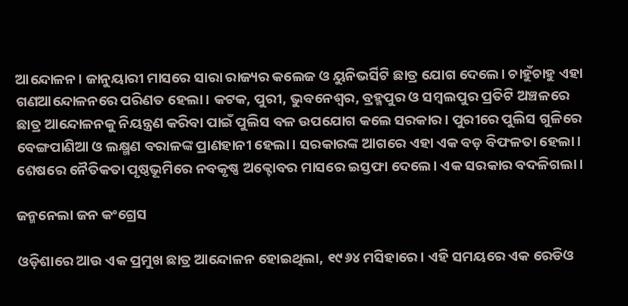ଆନ୍ଦୋଳନ। ଜାନୁୟାରୀ ମାସରେ ସାରା ରାଜ୍ୟର କଲେଜ ଓ ୟୁନିଭର୍ସିଟି ଛାତ୍ର ଯୋଗ ଦେଲେ। ଚାହୁଁଚାହୁ ଏହା ଗଣଆନ୍ଦୋଳନରେ ପରିଣତ ହେଲା। କଟକ, ପୁରୀ, ଭୁବନେଶ୍ୱର, ବ୍ରହ୍ମପୁର ଓ ସମ୍ବଲପୁର ପ୍ରତିଟି ଅଞ୍ଚଳରେ ଛାତ୍ର ଆନ୍ଦୋଳନକୁ ନିୟନ୍ତ୍ରଣ କରିବା ପାଇଁ ପୁଲିସ ବଳ ଉପଯୋଗ କଲେ ସରକାର। ପୁରୀରେ ପୁଲିସ ଗୁଳିରେ ବେଙ୍ଗପାଣିଆ ଓ ଲକ୍ଷ୍ମଣ ବରାଳଙ୍କ ପ୍ରାଣହାନୀ ହେଲା। ସରକାରଙ୍କ ଆଗରେ ଏହା ଏକ ବଡ଼ ବିଫଳତା ହେଲା। ଶେଷରେ ନୈତିକତା ପୃଷ୍ଠଭୂମିରେ ନବକୃଷ୍ଣ ଅକ୍ଟୋବର ମାସରେ ଇସ୍ତଫା ଦେଲେ। ଏକ ସରକାର ବଦଳିଗଲା।

ଜନ୍ମନେଲା ଜନ କଂଗ୍ରେସ

ଓଡ଼ିଶାରେ ଆଉ ଏକ ପ୍ରମୁଖ ଛାତ୍ର ଆନ୍ଦୋଳନ ହୋଇଥିଲା, ୧୯୬୪ ମସିହାରେ। ଏହି ସମୟରେ ଏକ ରେଡିଓ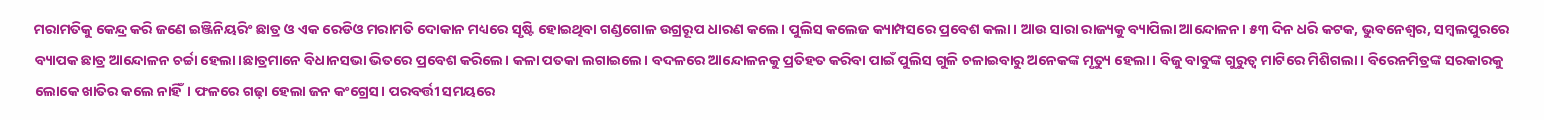ମରାମତିକୁ କେନ୍ଦ୍ର କରି ଜଣେ ଇଞ୍ଜିନିୟରିଂ ଛାତ୍ର ଓ ଏକ ରେଡିଓ ମରାମତି ଦୋକାନ ମଧ୍ୟରେ ସୃଷ୍ଟି ହୋଇଥିବା ଗଣ୍ଡଗୋଳ ଉଗ୍ରରୂପ ଧାରଣ କଲେ। ପୁଲିସ କଲେଜ କ୍ୟାମ୍ପସରେ ପ୍ରବେଶ କଲା। ଆଉ ସାରା ରାଜ୍ୟକୁ ବ୍ୟାପିଲା ଆନ୍ଦୋଳନ। ୫୩ ଦିନ ଧରି କଟକ, ଭୁବନେଶ୍ୱର, ସମ୍ବଲପୁରରେ ବ୍ୟାପକ ଛାତ୍ର ଆନ୍ଦୋଳନ ଚର୍ଚ୍ଚା ହେଲା।ଛାତ୍ରମାନେ ବିଧାନସଭା ଭିତରେ ପ୍ରବେଶ କରିଲେ। କଳା ପତକା ଲଗାଇଲେ। ବଦଳରେ ଆନ୍ଦୋଳନକୁ ପ୍ରତିହତ କରିବା ପାଇଁ ପୁଲିସ ଗୁଳି ଚଳାଇବାରୁ ଅନେକଙ୍କ ମୃତ୍ୟୁ ହେଲା। ବିଜୁ ବାବୁଙ୍କ ଗୁରୁତ୍ୱ ମାଟିରେ ମିଶିଗଲା। ବିରେନମିତ୍ରଙ୍କ ସରକାରକୁ ଲୋକେ ଖାତିର କଲେ ନାହିଁ। ଫଳରେ ଗଢ଼ା ହେଲା ଜନ କଂଗ୍ରେସ। ପରବର୍ତ୍ତୀ ସମୟରେ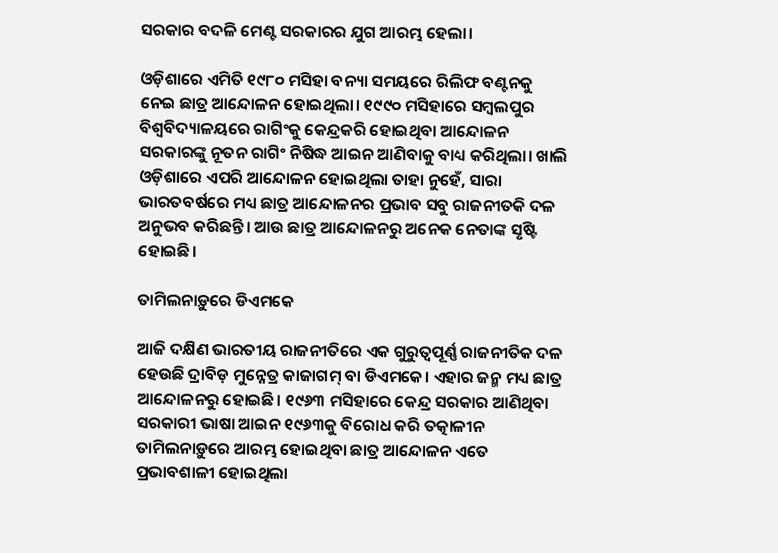ସରକାର ବଦଳି ମେଣ୍ଟ ସରକାରର ଯୁଗ ଆରମ୍ଭ ହେଲା।

ଓଡ଼ିଶାରେ ଏମିତି ୧୯୮୦ ମସିହା ବନ୍ୟା ସମୟରେ ରିଲିଫ ବଣ୍ଟନକୁ ନେଇ ଛାତ୍ର ଆନ୍ଦୋଳନ ହୋଇଥିଲା। ୧୯୯୦ ମସିହାରେ ସମ୍ବଲପୁର ବିଶ୍ୱବିଦ୍ୟାଳୟରେ ରାଗିଂକୁ କେନ୍ଦ୍ରକରି ହୋଇଥିବା ଆନ୍ଦୋଳନ ସରକାରଙ୍କୁ ନୂତନ ରାଗିଂ ନିଷିଦ୍ଧ ଆଇନ ଆଣିବାକୁ ବାଧ୍ୟ କରିଥିଲା। ଖାଲି ଓଡ଼ିଶାରେ ଏପରି ଆନ୍ଦୋଳନ ହୋଇଥିଲା ତାହା ନୁହେଁ, ସାରା ଭାରତବର୍ଷରେ ମଧ୍ୟ ଛାତ୍ର ଆନ୍ଦୋଳନର ପ୍ରଭାବ ସବୁ ରାଜନୀତକି ଦଳ ଅନୁଭବ କରିଛନ୍ତି। ଆଉ ଛାତ୍ର ଆନ୍ଦୋଳନରୁ ଅନେକ ନେତାଙ୍କ ସୃଷ୍ଟି ହୋଇଛି।

ତାମିଲନାଡ଼ୁରେ ଡିଏମକେ

ଆଜି ଦକ୍ଷିଣ ଭାରତୀୟ ରାଜନୀତିରେ ଏକ ଗୁରୁତ୍ୱପୂର୍ଣ୍ଣ ରାଜନୀତିକ ଦଳ ହେଉଛି ଦ୍ରାବିଡ଼ ମୁନ୍ନେତ୍ର କାଜାଗମ୍‍ ବା ଡିଏମକେ। ଏହାର ଜନ୍ମ ମଧ୍ୟ ଛାତ୍ର ଆନ୍ଦୋଳନରୁ ହୋଇଛି। ୧୯୬୩ ମସିହାରେ କେନ୍ଦ୍ର ସରକାର ଆଣିଥିବା ସରକାରୀ ଭାଷା ଆଇନ ୧୯୬୩କୁ ବିରୋଧ କରି ତତ୍କାଳୀନ ତାମିଲନାଡ଼ୁରେ ଆରମ୍ଭ ହୋଇଥିବା ଛାତ୍ର ଆନ୍ଦୋଳନ ଏତେ ପ୍ରଭାବଶାଳୀ ହୋଇଥିଲା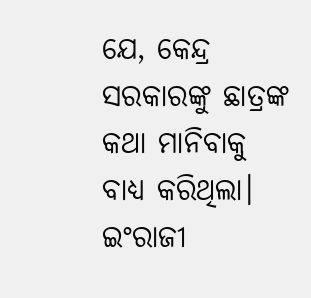ଯେ, କେନ୍ଦ୍ର ସରକାରଙ୍କୁ ଛାତ୍ରଙ୍କ କଥା ମାନିବାକୁ ବାଧ୍ୟ କରିଥିଲା। ଇଂରାଜୀ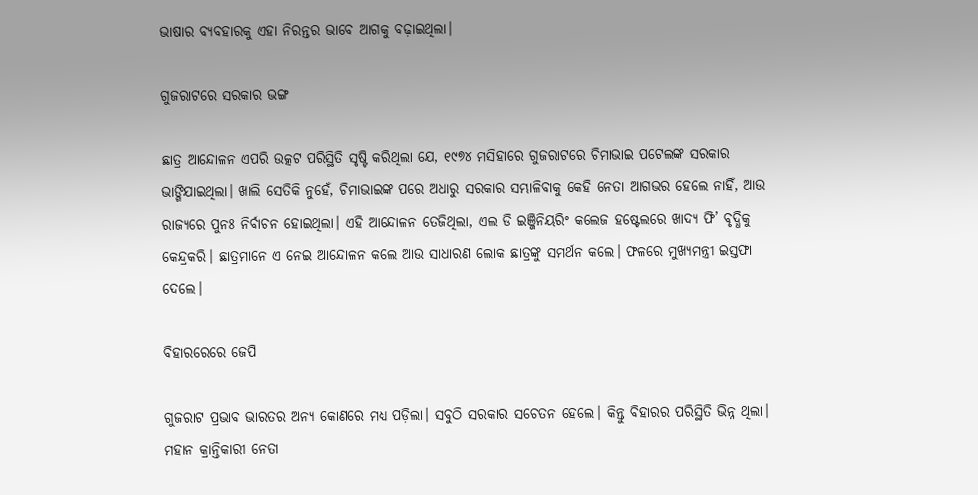ଭାଷାର ବ୍ୟବହାରକୁ ଏହା ନିରନ୍ତର ଭାବେ ଆଗକୁ ବଢ଼ାଇଥିଲା।

ଗୁଜରାଟରେ ସରକାର ଭଙ୍ଗ

ଛାତ୍ର ଆନ୍ଦୋଳନ ଏପରି ଉତ୍କଟ ପରିସ୍ଥିତି ସୃଷ୍ଟି କରିଥିଲା ଯେ, ୧୯୭୪ ମସିହାରେ ଗୁଜରାଟରେ ଚିମାଭାଇ ପଟେଲଙ୍କ ସରକାର ଭାଙ୍ଗିଯାଇଥିଲା। ଖାଲି ସେତିକି ନୁହେଁ, ଚିମାଭାଇଙ୍କ ପରେ ଅଧାରୁ ସରକାର ସମ୍ଭାଳିବାକୁ କେହି ନେତା ଆଗଭର ହେଲେ ନାହିଁ, ଆଉ ରାଜ୍ୟରେ ପୁନଃ ନିର୍ବାଚନ ହୋଇଥିଲା। ଏହି ଆନ୍ଦୋଳନ ତେଜିଥିଲା, ଏଲ ଡି ଇଞ୍ଜିନିୟରିଂ କଲେଜ ହଷ୍ଟେଲରେ ଖାଦ୍ୟ ଫି’ ବୃଦ୍ଧିକୁ କେନ୍ଦ୍ରକରି। ଛାତ୍ରମାନେ ଏ ନେଇ ଆନ୍ଦୋଳନ କଲେ ଆଉ ସାଧାରଣ ଲୋକ ଛାତ୍ରଙ୍କୁ ସମର୍ଥନ କଲେ। ଫଳରେ ମୁଖ୍ୟମନ୍ତ୍ରୀ ଇସ୍ତଫା ଦେଲେ।

ବିହାରରେରେ ଜେପି

ଗୁଜରାଟ ପ୍ରଭାବ ଭାରତର ଅନ୍ୟ କୋଣରେ ମଧ୍ୟ ପଡ଼ିଲା। ସବୁଠି ସରକାର ସଚେତନ ହେଲେ। କିନ୍ତୁ ବିହାରର ପରିସ୍ଥିତି ଭିନ୍ନ ଥିଲା। ମହାନ କ୍ରାନ୍ତିକାରୀ ନେତା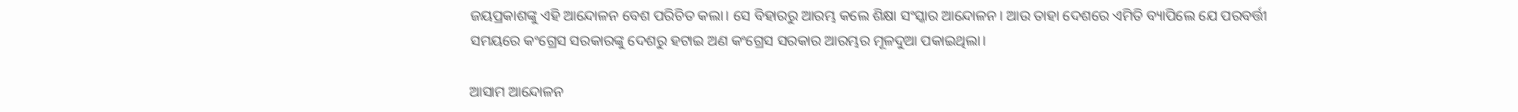ଜୟପ୍ରକାଶଙ୍କୁ ଏହି ଆନ୍ଦୋଳନ ବେଶ ପରିଚିତ କଲା। ସେ ବିହାରରୁ ଆରମ୍ଭ କଲେ ଶିକ୍ଷା ସଂସ୍କାର ଆନ୍ଦୋଳନ। ଆଉ ତାହା ଦେଶରେ ଏମିତି ବ୍ୟାପିଲେ ଯେ ପରବର୍ତ୍ତୀ ସମୟରେ କଂଗ୍ରେସ ସରକାରଙ୍କୁ ଦେଶରୁ ହଟାଇ ଅଣ କଂଗ୍ରେସ ସରକାର ଆରମ୍ଭର ମୂଳଦୁଆ ପକାଇଥିଲା।

ଆସାମ ଆନ୍ଦୋଳନ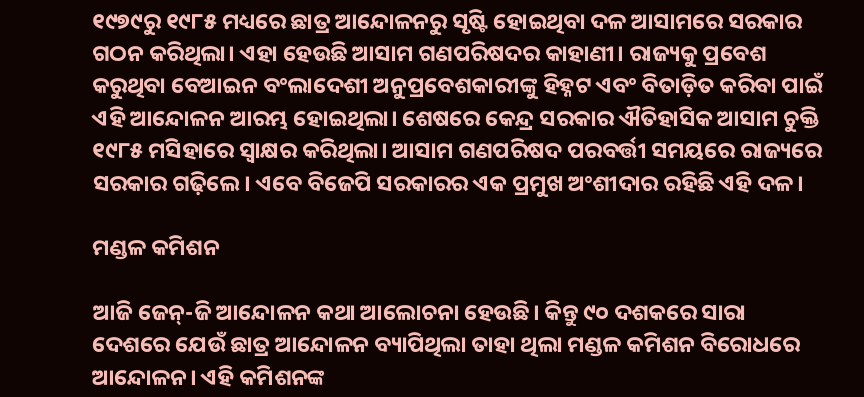୧୯୭୯ରୁ ୧୯୮୫ ମଧ୍ୟରେ ଛାତ୍ର ଆନ୍ଦୋଳନରୁ ସୃଷ୍ଟି ହୋଇଥିବା ଦଳ ଆସାମରେ ସରକାର ଗଠନ କରିଥିଲା। ଏହା ହେଉଛି ଆସାମ ଗଣପରିଷଦର କାହାଣୀ। ରାଜ୍ୟକୁ ପ୍ରବେଶ କରୁଥିବା ବେଆଇନ ବଂଲାଦେଶୀ ଅନୁପ୍ରବେଶକାରୀଙ୍କୁ ହିହ୍ନଟ ଏବଂ ବିତାଡ଼ିତ କରିବା ପାଇଁ ଏହି ଆନ୍ଦୋଳନ ଆରମ୍ଭ ହୋଇଥିଲା। ଶେଷରେ କେନ୍ଦ୍ର ସରକାର ଐତିହାସିକ ଆସାମ ଚୁକ୍ତି ୧୯୮୫ ମସିହାରେ ସ୍ୱାକ୍ଷର କରିଥିଲା। ଆସାମ ଗଣପରିଷଦ ପରବର୍ତ୍ତୀ ସମୟରେ ରାଜ୍ୟରେ ସରକାର ଗଢ଼ିଲେ। ଏବେ ବିଜେପି ସରକାରର ଏକ ପ୍ରମୁଖ ଅଂଶୀଦାର ରହିଛି ଏହି ଦଳ।

ମଣ୍ଡଳ କମିଶନ

ଆଜି ଜେନ୍‍-ଜି ଆନ୍ଦୋଳନ କଥା ଆଲୋଚନା ହେଉଛି। କିନ୍ତୁ ୯୦ ଦଶକରେ ସାରା ଦେଶରେ ଯେଉଁ ଛାତ୍ର ଆନ୍ଦୋଳନ ବ୍ୟାପିଥିଲା ତାହା ଥିଲା ମଣ୍ଡଳ କମିଶନ ବିରୋଧରେ ଆନ୍ଦୋଳନ। ଏହି କମିଶନଙ୍କ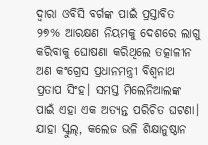ଦ୍ୱାରା ଓବିସି ବର୍ଗଙ୍କ ପାଇଁ ପ୍ରସ୍ତାବିତ ୨୭% ଆରକ୍ଷଣ ନିୟମକୁ ଦେଶରେ ଲାଗୁ କରିବାକୁ ଘୋଷଣା କରିଥିଲେ ତତ୍କାଳୀନ ଅଣ କଂଗ୍ରେସ ପ୍ରଧାନମନ୍ତ୍ରୀ ବିଶ୍ୱନାଥ ପ୍ରତାପ ସିଂହ। ସମସ୍ତ ମିଲେନିଆଲଙ୍କ ପାଇଁ ଏହା ଏକ ଅତ୍ୟନ୍ତ ପରିଚିତ ଘଟଣା। ଯାହା ସ୍କୁଲ୍‍, କଲେଜ ଭଳି ଶିକ୍ଷାନୁଷ୍ଠାନ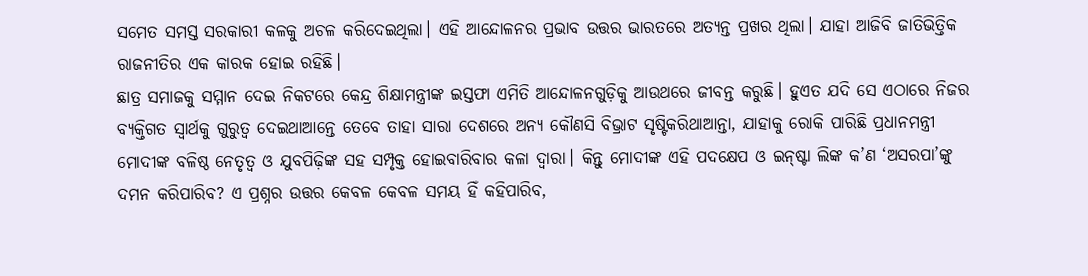ସମେତ ସମସ୍ତ ସରକାରୀ କଳକୁ ଅଚଳ କରିଦେଇଥିଲା। ଏହି ଆନ୍ଦୋଳନର ପ୍ରଭାବ ଉତ୍ତର ଭାରତରେ ଅତ୍ୟନ୍ତ ପ୍ରଖର ଥିଲା। ଯାହା ଆଜିବି ଜାତିଭିତ୍ତିକ ରାଜନୀତିର ଏକ କାରକ ହୋଇ ରହିଛି।
ଛାତ୍ର ସମାଜକୁ ସମ୍ମାନ ଦେଇ ନିକଟରେ କେନ୍ଦ୍ର ଶିକ୍ଷାମନ୍ତ୍ରୀଙ୍କ ଇସ୍ତଫା ଏମିତି ଆନ୍ଦୋଳନଗୁଡ଼ିକୁ ଆଉଥରେ ଜୀବନ୍ତ କରୁଛି। ହୁଏତ ଯଦି ସେ ଏଠାରେ ନିଜର ବ୍ୟକ୍ତିଗତ ସ୍ୱାର୍ଥକୁ ଗୁରୁତ୍ୱ ଦେଇଥାଆନ୍ତେ ତେବେ ତାହା ସାରା ଦେଶରେ ଅନ୍ୟ କୌଣସି ବିଭ୍ରାଟ ସୃଷ୍ଟିକରିଥାଆନ୍ତା, ଯାହାକୁ ରୋକି ପାରିଛି ପ୍ରଧାନମନ୍ତ୍ରୀ ମୋଦୀଙ୍କ ବଳିଷ୍ଠ ନେତୃତ୍ୱ ଓ ଯୁବପିଢ଼ିଙ୍କ ସହ ସମ୍ପୃକ୍ତ ହୋଇବାରିବାର କଳା ଦ୍ୱାରା। କିନ୍ତୁ ମୋଦୀଙ୍କ ଏହି ପଦକ୍ଷେପ ଓ ଇନ୍‍ଷ୍ଟା ଲିଙ୍କ କ’ଣ ‘ଅସରପା’ଙ୍କୁ ଦମନ କରିପାରିବ? ଏ ପ୍ରଶ୍ନର ଉତ୍ତର କେବଳ କେବଳ ସମୟ ହିଁ କହିପାରିବ,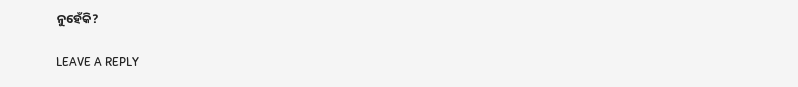ନୁହେଁକି?

LEAVE A REPLY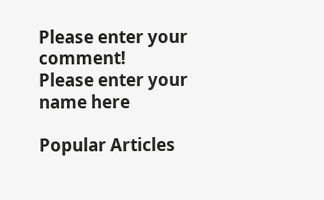Please enter your comment!
Please enter your name here

Popular Articles